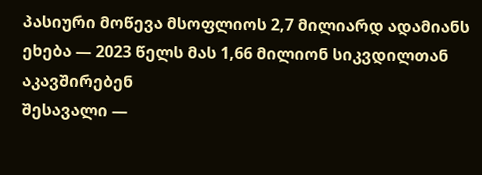პასიური მოწევა მსოფლიოს 2,7 მილიარდ ადამიანს ეხება — 2023 წელს მას 1,66 მილიონ სიკვდილთან აკავშირებენ
შესავალი —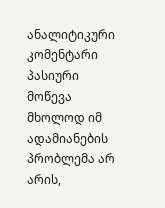ანალიტიკური კომენტარი
პასიური მოწევა მხოლოდ იმ ადამიანების პრობლემა არ არის,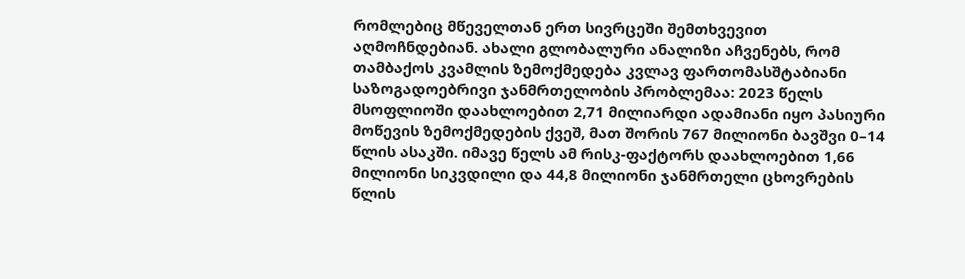რომლებიც მწეველთან ერთ სივრცეში შემთხვევით აღმოჩნდებიან. ახალი გლობალური ანალიზი აჩვენებს, რომ თამბაქოს კვამლის ზემოქმედება კვლავ ფართომასშტაბიანი საზოგადოებრივი ჯანმრთელობის პრობლემაა: 2023 წელს მსოფლიოში დაახლოებით 2,71 მილიარდი ადამიანი იყო პასიური მოწევის ზემოქმედების ქვეშ, მათ შორის 767 მილიონი ბავშვი 0–14 წლის ასაკში. იმავე წელს ამ რისკ-ფაქტორს დაახლოებით 1,66 მილიონი სიკვდილი და 44,8 მილიონი ჯანმრთელი ცხოვრების წლის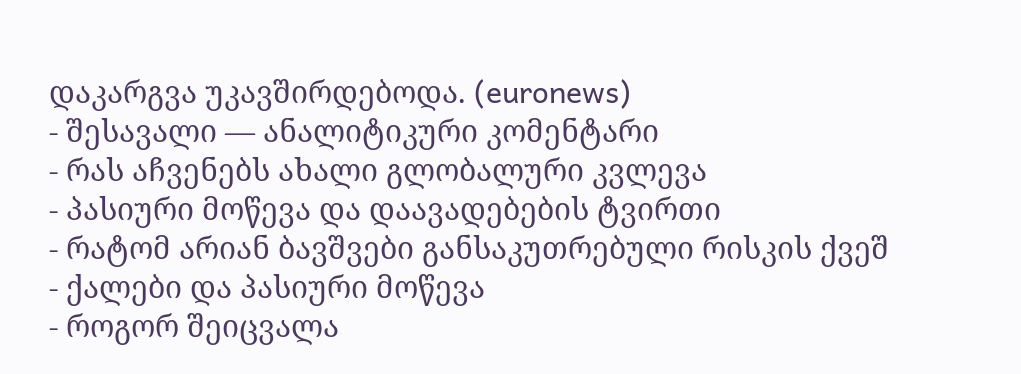დაკარგვა უკავშირდებოდა. (euronews)
- შესავალი — ანალიტიკური კომენტარი
- რას აჩვენებს ახალი გლობალური კვლევა
- პასიური მოწევა და დაავადებების ტვირთი
- რატომ არიან ბავშვები განსაკუთრებული რისკის ქვეშ
- ქალები და პასიური მოწევა
- როგორ შეიცვალა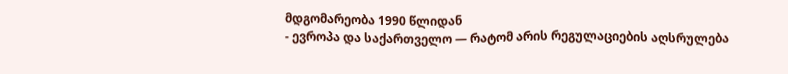მდგომარეობა 1990 წლიდან
- ევროპა და საქართველო — რატომ არის რეგულაციების აღსრულება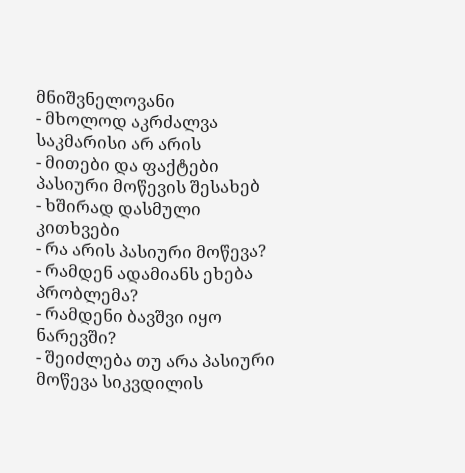მნიშვნელოვანი
- მხოლოდ აკრძალვა საკმარისი არ არის
- მითები და ფაქტები პასიური მოწევის შესახებ
- ხშირად დასმული კითხვები
- რა არის პასიური მოწევა?
- რამდენ ადამიანს ეხება პრობლემა?
- რამდენი ბავშვი იყო ნარევში?
- შეიძლება თუ არა პასიური მოწევა სიკვდილის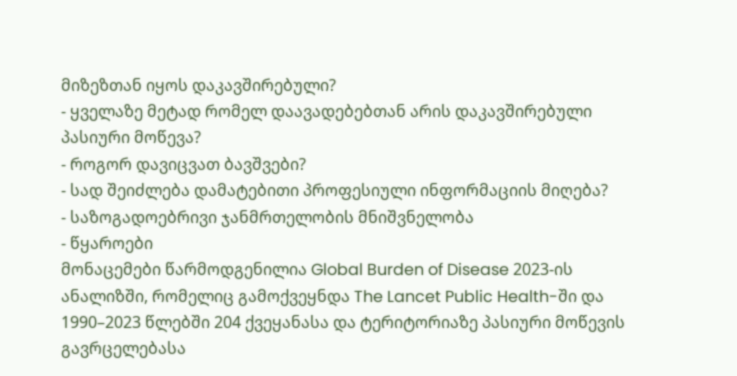მიზეზთან იყოს დაკავშირებული?
- ყველაზე მეტად რომელ დაავადებებთან არის დაკავშირებული პასიური მოწევა?
- როგორ დავიცვათ ბავშვები?
- სად შეიძლება დამატებითი პროფესიული ინფორმაციის მიღება?
- საზოგადოებრივი ჯანმრთელობის მნიშვნელობა
- წყაროები
მონაცემები წარმოდგენილია Global Burden of Disease 2023-ის ანალიზში, რომელიც გამოქვეყნდა The Lancet Public Health-ში და 1990–2023 წლებში 204 ქვეყანასა და ტერიტორიაზე პასიური მოწევის გავრცელებასა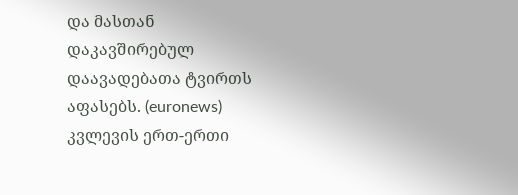და მასთან დაკავშირებულ დაავადებათა ტვირთს აფასებს. (euronews)
კვლევის ერთ-ერთი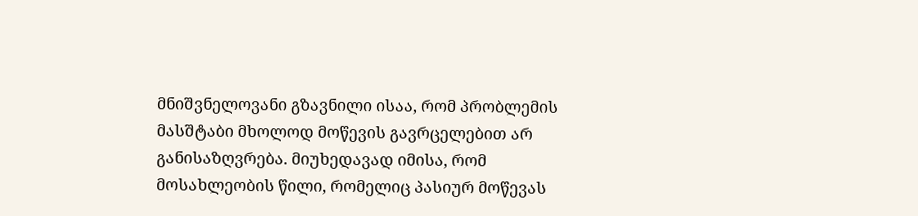მნიშვნელოვანი გზავნილი ისაა, რომ პრობლემის მასშტაბი მხოლოდ მოწევის გავრცელებით არ განისაზღვრება. მიუხედავად იმისა, რომ მოსახლეობის წილი, რომელიც პასიურ მოწევას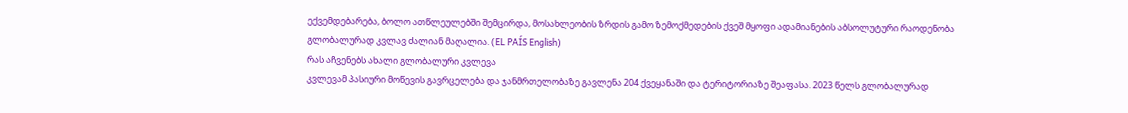ექვემდებარება, ბოლო ათწლეულებში შემცირდა, მოსახლეობის ზრდის გამო ზემოქმედების ქვეშ მყოფი ადამიანების აბსოლუტური რაოდენობა გლობალურად კვლავ ძალიან მაღალია. (EL PAÍS English)
რას აჩვენებს ახალი გლობალური კვლევა
კვლევამ პასიური მოწევის გავრცელება და ჯანმრთელობაზე გავლენა 204 ქვეყანაში და ტერიტორიაზე შეაფასა. 2023 წელს გლობალურად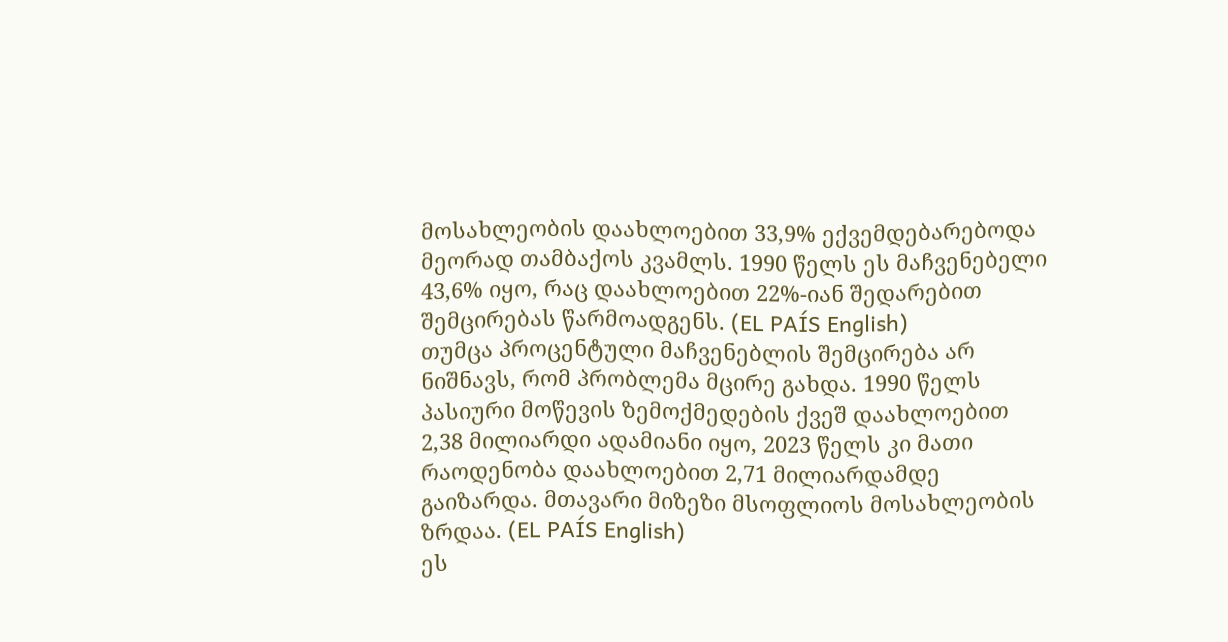მოსახლეობის დაახლოებით 33,9% ექვემდებარებოდა მეორად თამბაქოს კვამლს. 1990 წელს ეს მაჩვენებელი 43,6% იყო, რაც დაახლოებით 22%-იან შედარებით შემცირებას წარმოადგენს. (EL PAÍS English)
თუმცა პროცენტული მაჩვენებლის შემცირება არ ნიშნავს, რომ პრობლემა მცირე გახდა. 1990 წელს პასიური მოწევის ზემოქმედების ქვეშ დაახლოებით 2,38 მილიარდი ადამიანი იყო, 2023 წელს კი მათი რაოდენობა დაახლოებით 2,71 მილიარდამდე გაიზარდა. მთავარი მიზეზი მსოფლიოს მოსახლეობის ზრდაა. (EL PAÍS English)
ეს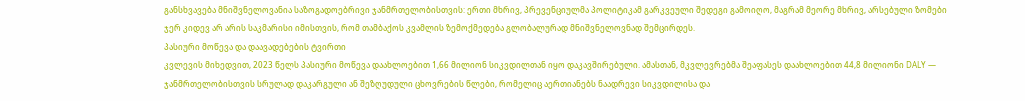განსხვავება მნიშვნელოვანია საზოგადოებრივი ჯანმრთელობისთვის: ერთი მხრივ, პრევენციულმა პოლიტიკამ გარკვეული შედეგი გამოიღო, მაგრამ მეორე მხრივ, არსებული ზომები ჯერ კიდევ არ არის საკმარისი იმისთვის, რომ თამბაქოს კვამლის ზემოქმედება გლობალურად მნიშვნელოვნად შემცირდეს.
პასიური მოწევა და დაავადებების ტვირთი
კვლევის მიხედვით, 2023 წელს პასიური მოწევა დაახლოებით 1,66 მილიონ სიკვდილთან იყო დაკავშირებული. ამასთან, მკვლევრებმა შეაფასეს დაახლოებით 44,8 მილიონი DALY — ჯანმრთელობისთვის სრულად დაკარგული ან შეზღუდული ცხოვრების წლები, რომელიც აერთიანებს ნაადრევი სიკვდილისა და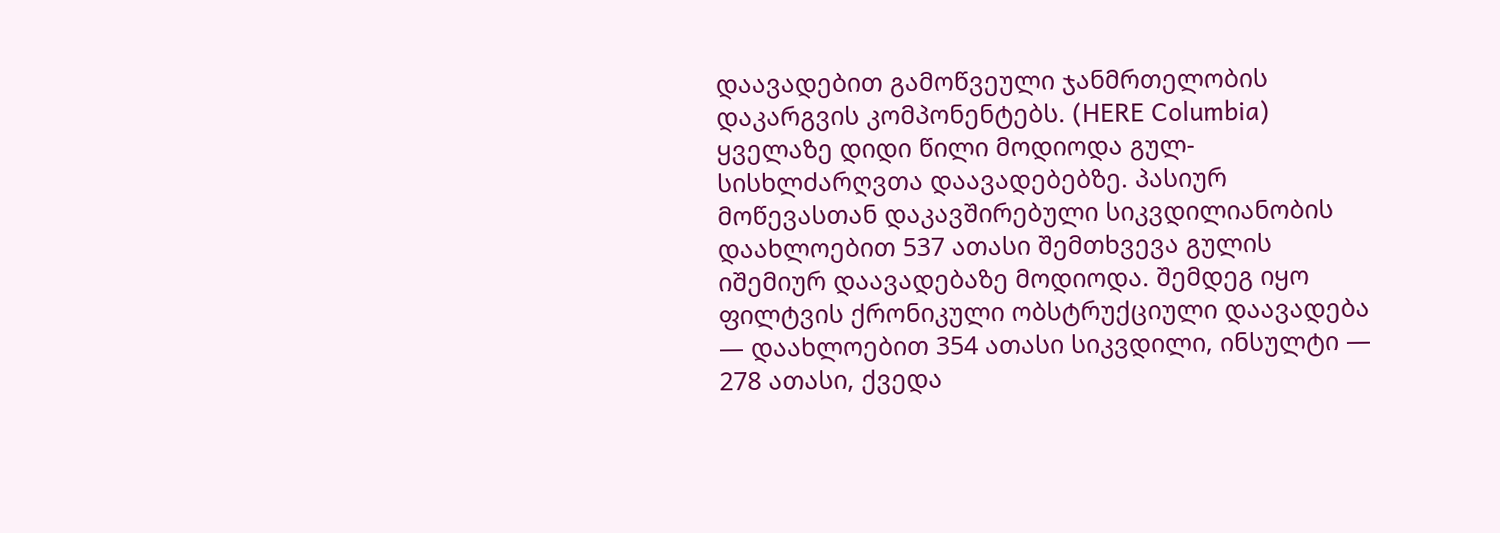დაავადებით გამოწვეული ჯანმრთელობის დაკარგვის კომპონენტებს. (HERE Columbia)
ყველაზე დიდი წილი მოდიოდა გულ-სისხლძარღვთა დაავადებებზე. პასიურ მოწევასთან დაკავშირებული სიკვდილიანობის დაახლოებით 537 ათასი შემთხვევა გულის იშემიურ დაავადებაზე მოდიოდა. შემდეგ იყო ფილტვის ქრონიკული ობსტრუქციული დაავადება — დაახლოებით 354 ათასი სიკვდილი, ინსულტი — 278 ათასი, ქვედა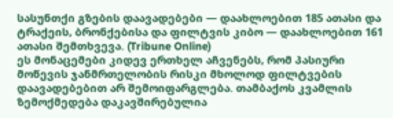სასუნთქი გზების დაავადებები — დაახლოებით 185 ათასი და ტრაქეის, ბრონქებისა და ფილტვის კიბო — დაახლოებით 161 ათასი შემთხვევა. (Tribune Online)
ეს მონაცემები კიდევ ერთხელ აჩვენებს, რომ პასიური მოწევის ჯანმრთელობის რისკი მხოლოდ ფილტვების დაავადებებით არ შემოიფარგლება. თამბაქოს კვამლის ზემოქმედება დაკავშირებულია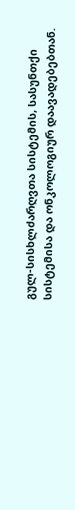გულ-სისხლძარღვთა სისტემის, სასუნთქი სისტემისა და ონკოლოგიურ დაავადებებთან.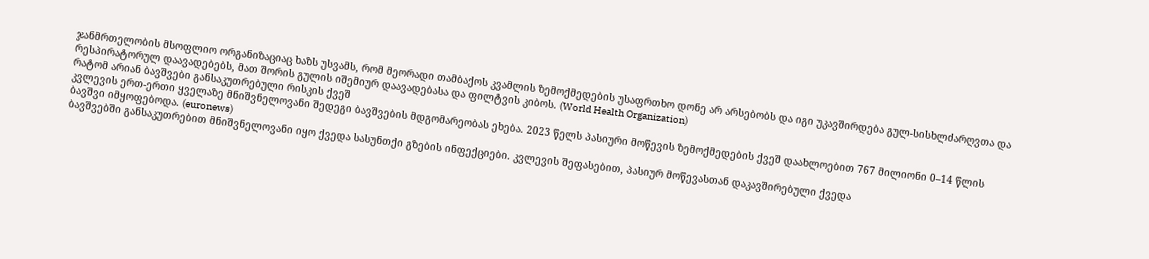ჯანმრთელობის მსოფლიო ორგანიზაციაც ხაზს უსვამს, რომ მეორადი თამბაქოს კვამლის ზემოქმედების უსაფრთხო დონე არ არსებობს და იგი უკავშირდება გულ-სისხლძარღვთა და რესპირატორულ დაავადებებს, მათ შორის გულის იშემიურ დაავადებასა და ფილტვის კიბოს. (World Health Organization)
რატომ არიან ბავშვები განსაკუთრებული რისკის ქვეშ
კვლევის ერთ-ერთი ყველაზე მნიშვნელოვანი შედეგი ბავშვების მდგომარეობას ეხება. 2023 წელს პასიური მოწევის ზემოქმედების ქვეშ დაახლოებით 767 მილიონი 0–14 წლის ბავშვი იმყოფებოდა. (euronews)
ბავშვებში განსაკუთრებით მნიშვნელოვანი იყო ქვედა სასუნთქი გზების ინფექციები. კვლევის შეფასებით, პასიურ მოწევასთან დაკავშირებული ქვედა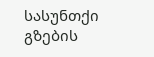სასუნთქი გზების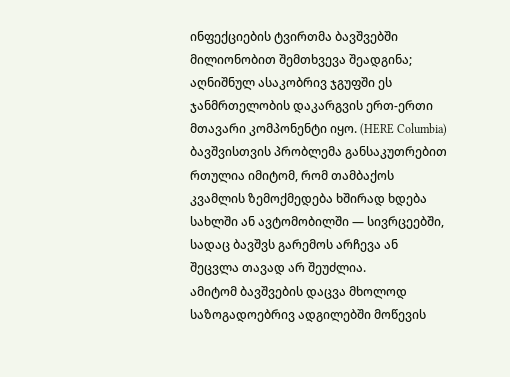ინფექციების ტვირთმა ბავშვებში მილიონობით შემთხვევა შეადგინა; აღნიშნულ ასაკობრივ ჯგუფში ეს ჯანმრთელობის დაკარგვის ერთ-ერთი მთავარი კომპონენტი იყო. (HERE Columbia)
ბავშვისთვის პრობლემა განსაკუთრებით რთულია იმიტომ, რომ თამბაქოს კვამლის ზემოქმედება ხშირად ხდება სახლში ან ავტომობილში — სივრცეებში, სადაც ბავშვს გარემოს არჩევა ან შეცვლა თავად არ შეუძლია.
ამიტომ ბავშვების დაცვა მხოლოდ საზოგადოებრივ ადგილებში მოწევის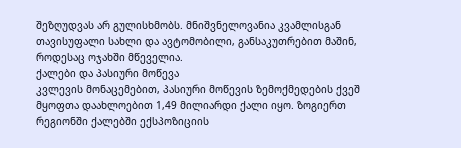შეზღუდვას არ გულისხმობს. მნიშვნელოვანია კვამლისგან თავისუფალი სახლი და ავტომობილი, განსაკუთრებით მაშინ, როდესაც ოჯახში მწეველია.
ქალები და პასიური მოწევა
კვლევის მონაცემებით, პასიური მოწევის ზემოქმედების ქვეშ მყოფთა დაახლოებით 1,49 მილიარდი ქალი იყო. ზოგიერთ რეგიონში ქალებში ექსპოზიციის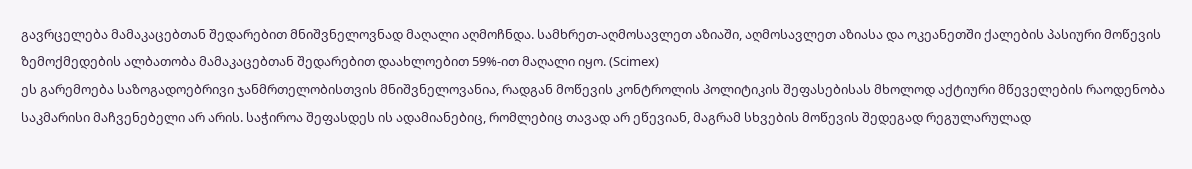გავრცელება მამაკაცებთან შედარებით მნიშვნელოვნად მაღალი აღმოჩნდა. სამხრეთ-აღმოსავლეთ აზიაში, აღმოსავლეთ აზიასა და ოკეანეთში ქალების პასიური მოწევის ზემოქმედების ალბათობა მამაკაცებთან შედარებით დაახლოებით 59%-ით მაღალი იყო. (Scimex)
ეს გარემოება საზოგადოებრივი ჯანმრთელობისთვის მნიშვნელოვანია, რადგან მოწევის კონტროლის პოლიტიკის შეფასებისას მხოლოდ აქტიური მწეველების რაოდენობა საკმარისი მაჩვენებელი არ არის. საჭიროა შეფასდეს ის ადამიანებიც, რომლებიც თავად არ ეწევიან, მაგრამ სხვების მოწევის შედეგად რეგულარულად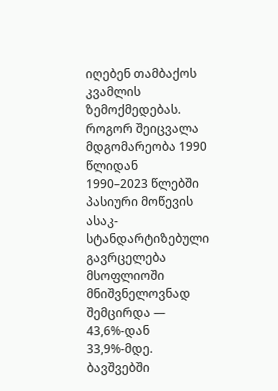იღებენ თამბაქოს კვამლის ზემოქმედებას.
როგორ შეიცვალა მდგომარეობა 1990 წლიდან
1990–2023 წლებში პასიური მოწევის ასაკ-სტანდარტიზებული გავრცელება მსოფლიოში მნიშვნელოვნად შემცირდა — 43,6%-დან 33,9%-მდე. ბავშვებში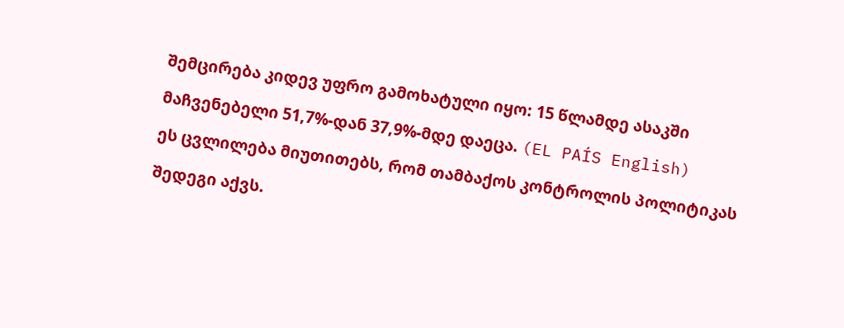შემცირება კიდევ უფრო გამოხატული იყო: 15 წლამდე ასაკში მაჩვენებელი 51,7%-დან 37,9%-მდე დაეცა. (EL PAÍS English)
ეს ცვლილება მიუთითებს, რომ თამბაქოს კონტროლის პოლიტიკას შედეგი აქვს.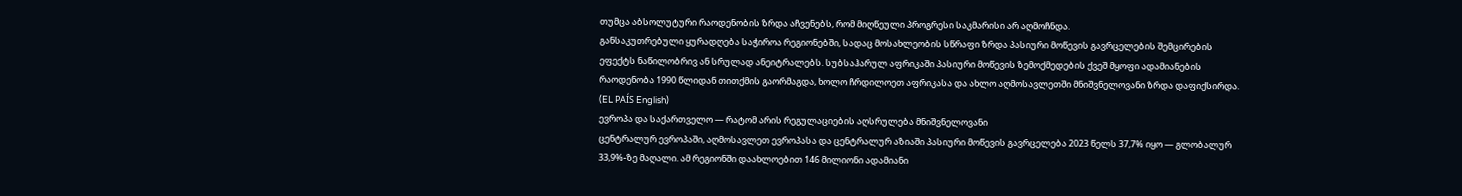თუმცა აბსოლუტური რაოდენობის ზრდა აჩვენებს, რომ მიღწეული პროგრესი საკმარისი არ აღმოჩნდა.
განსაკუთრებული ყურადღება საჭიროა რეგიონებში, სადაც მოსახლეობის სწრაფი ზრდა პასიური მოწევის გავრცელების შემცირების ეფექტს ნაწილობრივ ან სრულად ანეიტრალებს. სუბსაჰარულ აფრიკაში პასიური მოწევის ზემოქმედების ქვეშ მყოფი ადამიანების რაოდენობა 1990 წლიდან თითქმის გაორმაგდა, ხოლო ჩრდილოეთ აფრიკასა და ახლო აღმოსავლეთში მნიშვნელოვანი ზრდა დაფიქსირდა. (EL PAÍS English)
ევროპა და საქართველო — რატომ არის რეგულაციების აღსრულება მნიშვნელოვანი
ცენტრალურ ევროპაში, აღმოსავლეთ ევროპასა და ცენტრალურ აზიაში პასიური მოწევის გავრცელება 2023 წელს 37,7% იყო — გლობალურ 33,9%-ზე მაღალი. ამ რეგიონში დაახლოებით 146 მილიონი ადამიანი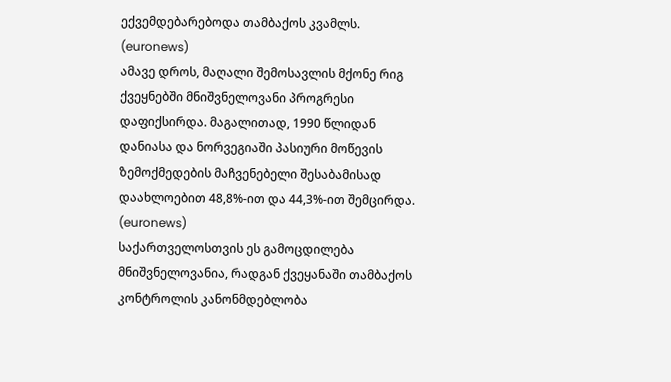ექვემდებარებოდა თამბაქოს კვამლს. (euronews)
ამავე დროს, მაღალი შემოსავლის მქონე რიგ ქვეყნებში მნიშვნელოვანი პროგრესი დაფიქსირდა. მაგალითად, 1990 წლიდან დანიასა და ნორვეგიაში პასიური მოწევის ზემოქმედების მაჩვენებელი შესაბამისად დაახლოებით 48,8%-ით და 44,3%-ით შემცირდა. (euronews)
საქართველოსთვის ეს გამოცდილება მნიშვნელოვანია, რადგან ქვეყანაში თამბაქოს კონტროლის კანონმდებლობა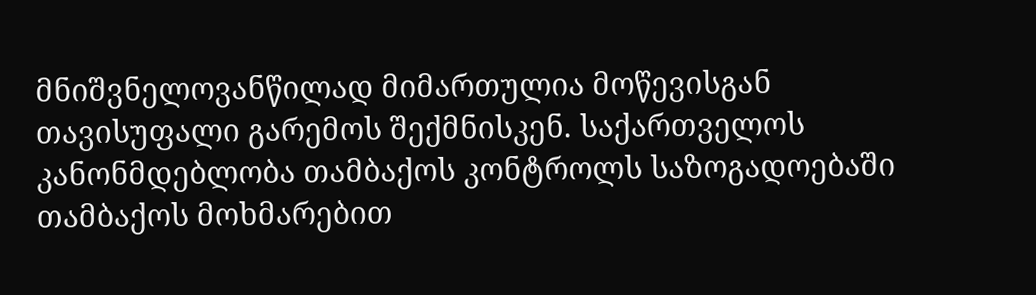მნიშვნელოვანწილად მიმართულია მოწევისგან თავისუფალი გარემოს შექმნისკენ. საქართველოს კანონმდებლობა თამბაქოს კონტროლს საზოგადოებაში თამბაქოს მოხმარებით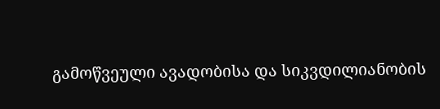გამოწვეული ავადობისა და სიკვდილიანობის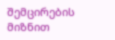შემცირების მიზნით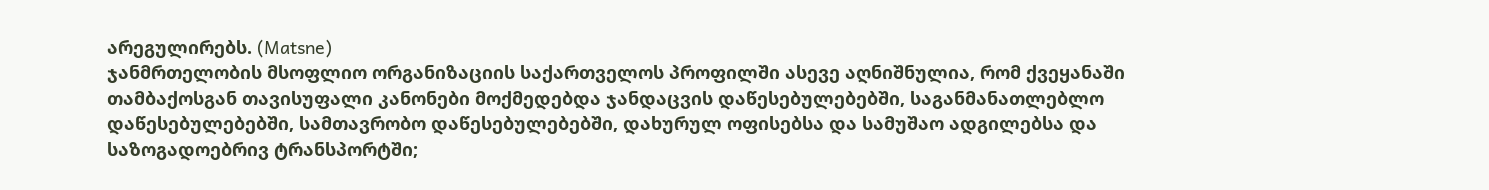არეგულირებს. (Matsne)
ჯანმრთელობის მსოფლიო ორგანიზაციის საქართველოს პროფილში ასევე აღნიშნულია, რომ ქვეყანაში თამბაქოსგან თავისუფალი კანონები მოქმედებდა ჯანდაცვის დაწესებულებებში, საგანმანათლებლო დაწესებულებებში, სამთავრობო დაწესებულებებში, დახურულ ოფისებსა და სამუშაო ადგილებსა და საზოგადოებრივ ტრანსპორტში;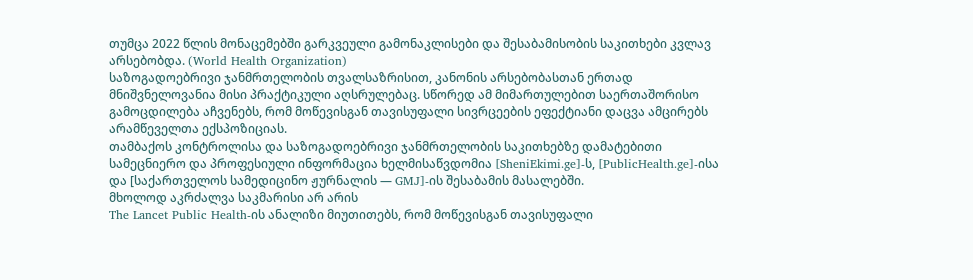თუმცა 2022 წლის მონაცემებში გარკვეული გამონაკლისები და შესაბამისობის საკითხები კვლავ არსებობდა. (World Health Organization)
საზოგადოებრივი ჯანმრთელობის თვალსაზრისით, კანონის არსებობასთან ერთად მნიშვნელოვანია მისი პრაქტიკული აღსრულებაც. სწორედ ამ მიმართულებით საერთაშორისო გამოცდილება აჩვენებს, რომ მოწევისგან თავისუფალი სივრცეების ეფექტიანი დაცვა ამცირებს არამწეველთა ექსპოზიციას.
თამბაქოს კონტროლისა და საზოგადოებრივი ჯანმრთელობის საკითხებზე დამატებითი სამეცნიერო და პროფესიული ინფორმაცია ხელმისაწვდომია [SheniEkimi.ge]-ს, [PublicHealth.ge]-ისა და [საქართველოს სამედიცინო ჟურნალის — GMJ]-ის შესაბამის მასალებში.
მხოლოდ აკრძალვა საკმარისი არ არის
The Lancet Public Health-ის ანალიზი მიუთითებს, რომ მოწევისგან თავისუფალი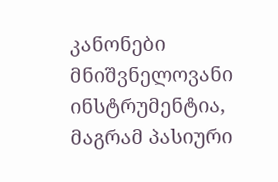კანონები მნიშვნელოვანი ინსტრუმენტია, მაგრამ პასიური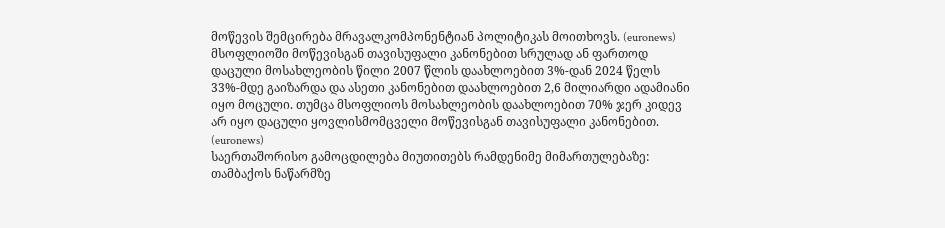მოწევის შემცირება მრავალკომპონენტიან პოლიტიკას მოითხოვს. (euronews)
მსოფლიოში მოწევისგან თავისუფალი კანონებით სრულად ან ფართოდ დაცული მოსახლეობის წილი 2007 წლის დაახლოებით 3%-დან 2024 წელს 33%-მდე გაიზარდა და ასეთი კანონებით დაახლოებით 2,6 მილიარდი ადამიანი იყო მოცული. თუმცა მსოფლიოს მოსახლეობის დაახლოებით 70% ჯერ კიდევ არ იყო დაცული ყოვლისმომცველი მოწევისგან თავისუფალი კანონებით. (euronews)
საერთაშორისო გამოცდილება მიუთითებს რამდენიმე მიმართულებაზე: თამბაქოს ნაწარმზე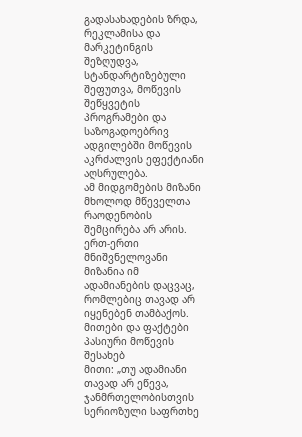გადასახადების ზრდა, რეკლამისა და მარკეტინგის შეზღუდვა, სტანდარტიზებული შეფუთვა, მოწევის შეწყვეტის პროგრამები და საზოგადოებრივ ადგილებში მოწევის აკრძალვის ეფექტიანი აღსრულება.
ამ მიდგომების მიზანი მხოლოდ მწეველთა რაოდენობის შემცირება არ არის. ერთ-ერთი მნიშვნელოვანი მიზანია იმ ადამიანების დაცვაც, რომლებიც თავად არ იყენებენ თამბაქოს.
მითები და ფაქტები პასიური მოწევის შესახებ
მითი: „თუ ადამიანი თავად არ ეწევა, ჯანმრთელობისთვის სერიოზული საფრთხე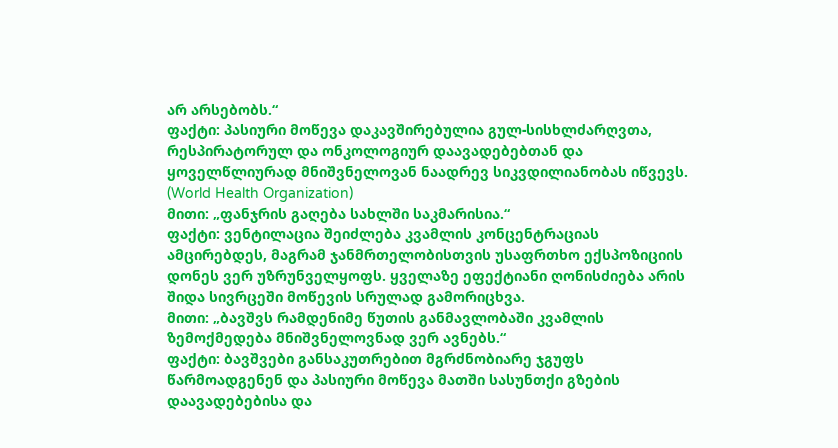არ არსებობს.“
ფაქტი: პასიური მოწევა დაკავშირებულია გულ-სისხლძარღვთა, რესპირატორულ და ონკოლოგიურ დაავადებებთან და ყოველწლიურად მნიშვნელოვან ნაადრევ სიკვდილიანობას იწვევს. (World Health Organization)
მითი: „ფანჯრის გაღება სახლში საკმარისია.“
ფაქტი: ვენტილაცია შეიძლება კვამლის კონცენტრაციას ამცირებდეს, მაგრამ ჯანმრთელობისთვის უსაფრთხო ექსპოზიციის დონეს ვერ უზრუნველყოფს. ყველაზე ეფექტიანი ღონისძიება არის შიდა სივრცეში მოწევის სრულად გამორიცხვა.
მითი: „ბავშვს რამდენიმე წუთის განმავლობაში კვამლის ზემოქმედება მნიშვნელოვნად ვერ ავნებს.“
ფაქტი: ბავშვები განსაკუთრებით მგრძნობიარე ჯგუფს წარმოადგენენ და პასიური მოწევა მათში სასუნთქი გზების დაავადებებისა და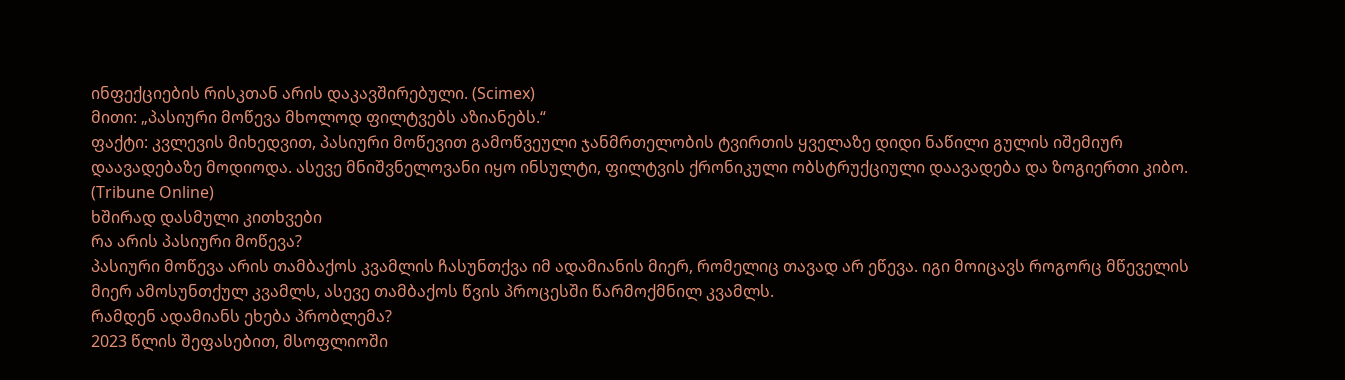ინფექციების რისკთან არის დაკავშირებული. (Scimex)
მითი: „პასიური მოწევა მხოლოდ ფილტვებს აზიანებს.“
ფაქტი: კვლევის მიხედვით, პასიური მოწევით გამოწვეული ჯანმრთელობის ტვირთის ყველაზე დიდი ნაწილი გულის იშემიურ დაავადებაზე მოდიოდა. ასევე მნიშვნელოვანი იყო ინსულტი, ფილტვის ქრონიკული ობსტრუქციული დაავადება და ზოგიერთი კიბო. (Tribune Online)
ხშირად დასმული კითხვები
რა არის პასიური მოწევა?
პასიური მოწევა არის თამბაქოს კვამლის ჩასუნთქვა იმ ადამიანის მიერ, რომელიც თავად არ ეწევა. იგი მოიცავს როგორც მწეველის მიერ ამოსუნთქულ კვამლს, ასევე თამბაქოს წვის პროცესში წარმოქმნილ კვამლს.
რამდენ ადამიანს ეხება პრობლემა?
2023 წლის შეფასებით, მსოფლიოში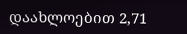დაახლოებით 2,71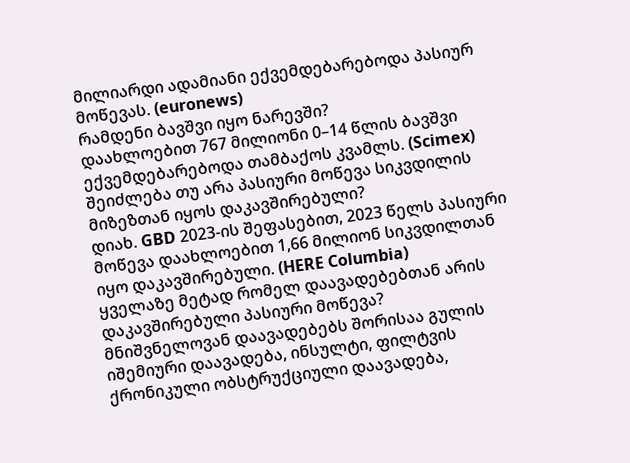მილიარდი ადამიანი ექვემდებარებოდა პასიურ მოწევას. (euronews)
რამდენი ბავშვი იყო ნარევში?
დაახლოებით 767 მილიონი 0–14 წლის ბავშვი ექვემდებარებოდა თამბაქოს კვამლს. (Scimex)
შეიძლება თუ არა პასიური მოწევა სიკვდილის მიზეზთან იყოს დაკავშირებული?
დიახ. GBD 2023-ის შეფასებით, 2023 წელს პასიური მოწევა დაახლოებით 1,66 მილიონ სიკვდილთან იყო დაკავშირებული. (HERE Columbia)
ყველაზე მეტად რომელ დაავადებებთან არის დაკავშირებული პასიური მოწევა?
მნიშვნელოვან დაავადებებს შორისაა გულის იშემიური დაავადება, ინსულტი, ფილტვის ქრონიკული ობსტრუქციული დაავადება,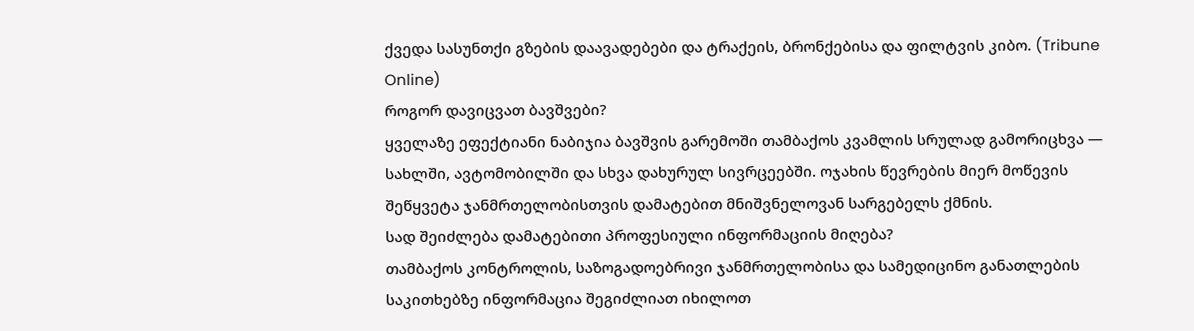ქვედა სასუნთქი გზების დაავადებები და ტრაქეის, ბრონქებისა და ფილტვის კიბო. (Tribune Online)
როგორ დავიცვათ ბავშვები?
ყველაზე ეფექტიანი ნაბიჯია ბავშვის გარემოში თამბაქოს კვამლის სრულად გამორიცხვა — სახლში, ავტომობილში და სხვა დახურულ სივრცეებში. ოჯახის წევრების მიერ მოწევის შეწყვეტა ჯანმრთელობისთვის დამატებით მნიშვნელოვან სარგებელს ქმნის.
სად შეიძლება დამატებითი პროფესიული ინფორმაციის მიღება?
თამბაქოს კონტროლის, საზოგადოებრივი ჯანმრთელობისა და სამედიცინო განათლების საკითხებზე ინფორმაცია შეგიძლიათ იხილოთ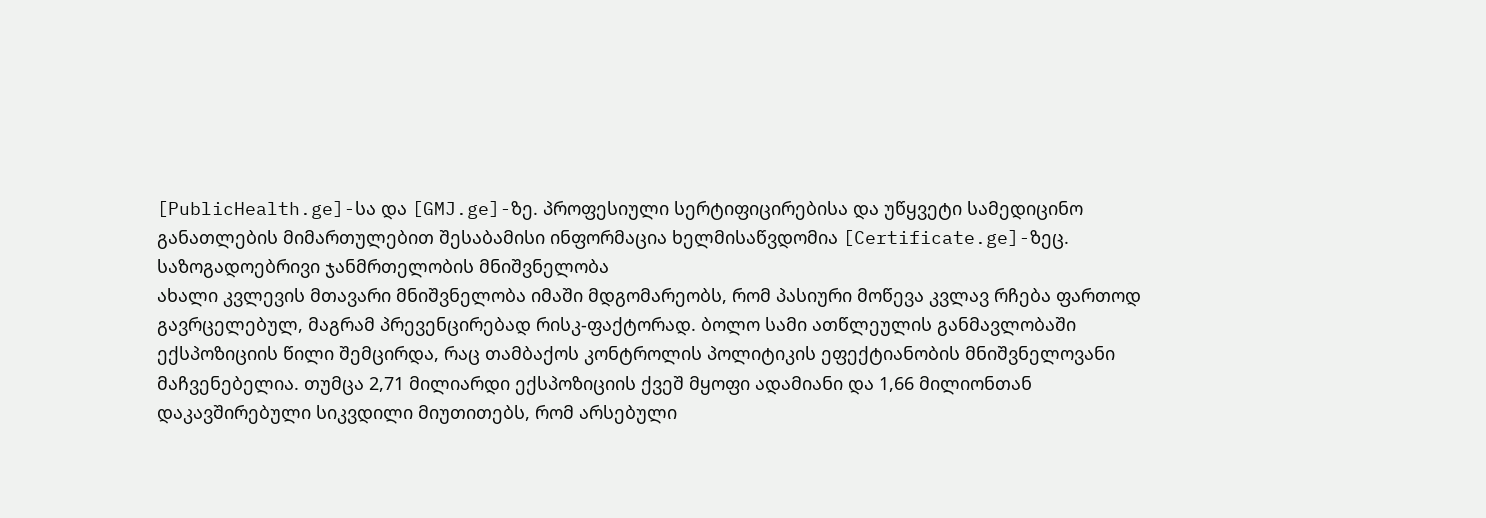[PublicHealth.ge]-სა და [GMJ.ge]-ზე. პროფესიული სერტიფიცირებისა და უწყვეტი სამედიცინო განათლების მიმართულებით შესაბამისი ინფორმაცია ხელმისაწვდომია [Certificate.ge]-ზეც.
საზოგადოებრივი ჯანმრთელობის მნიშვნელობა
ახალი კვლევის მთავარი მნიშვნელობა იმაში მდგომარეობს, რომ პასიური მოწევა კვლავ რჩება ფართოდ გავრცელებულ, მაგრამ პრევენცირებად რისკ-ფაქტორად. ბოლო სამი ათწლეულის განმავლობაში ექსპოზიციის წილი შემცირდა, რაც თამბაქოს კონტროლის პოლიტიკის ეფექტიანობის მნიშვნელოვანი მაჩვენებელია. თუმცა 2,71 მილიარდი ექსპოზიციის ქვეშ მყოფი ადამიანი და 1,66 მილიონთან დაკავშირებული სიკვდილი მიუთითებს, რომ არსებული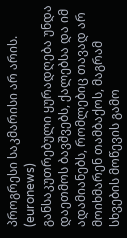პროგრესი საკმარისი არ არის. (euronews)
განსაკუთრებული ყურადღება უნდა დაეთმოს ბავშვებს, ქალებსა და იმ ადამიანებს, რომლებიც თავად არ მოიხმარენ თამბაქოს, მაგრამ სხვების მოწევის გამო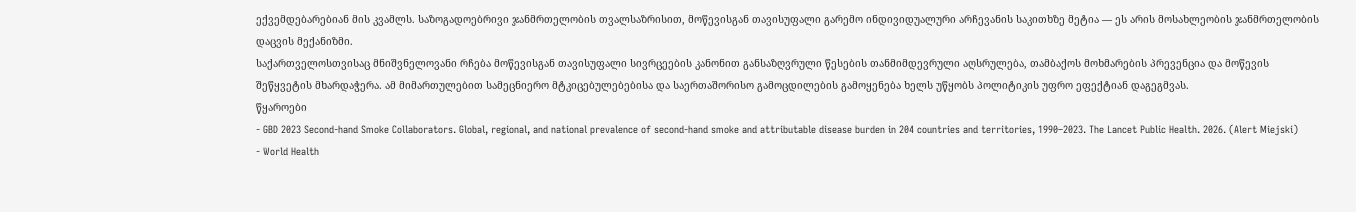ექვემდებარებიან მის კვამლს. საზოგადოებრივი ჯანმრთელობის თვალსაზრისით, მოწევისგან თავისუფალი გარემო ინდივიდუალური არჩევანის საკითხზე მეტია — ეს არის მოსახლეობის ჯანმრთელობის დაცვის მექანიზმი.
საქართველოსთვისაც მნიშვნელოვანი რჩება მოწევისგან თავისუფალი სივრცეების კანონით განსაზღვრული წესების თანმიმდევრული აღსრულება, თამბაქოს მოხმარების პრევენცია და მოწევის შეწყვეტის მხარდაჭერა. ამ მიმართულებით სამეცნიერო მტკიცებულებებისა და საერთაშორისო გამოცდილების გამოყენება ხელს უწყობს პოლიტიკის უფრო ეფექტიან დაგეგმვას.
წყაროები
- GBD 2023 Second-hand Smoke Collaborators. Global, regional, and national prevalence of second-hand smoke and attributable disease burden in 204 countries and territories, 1990–2023. The Lancet Public Health. 2026. (Alert Miejski)
- World Health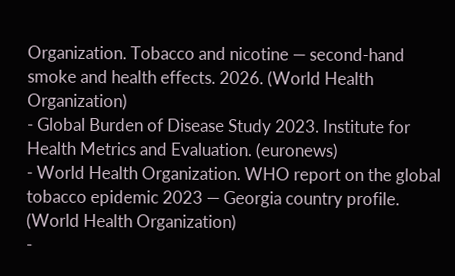Organization. Tobacco and nicotine — second-hand smoke and health effects. 2026. (World Health Organization)
- Global Burden of Disease Study 2023. Institute for Health Metrics and Evaluation. (euronews)
- World Health Organization. WHO report on the global tobacco epidemic 2023 — Georgia country profile. (World Health Organization)
-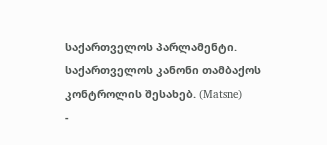საქართველოს პარლამენტი. საქართველოს კანონი თამბაქოს კონტროლის შესახებ. (Matsne)
-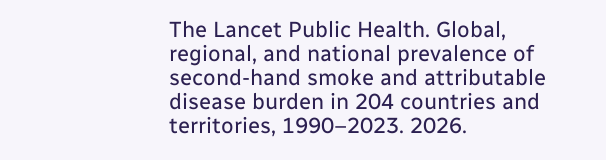The Lancet Public Health. Global, regional, and national prevalence of second-hand smoke and attributable disease burden in 204 countries and territories, 1990–2023. 2026.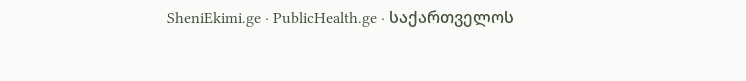SheniEkimi.ge · PublicHealth.ge · საქართველოს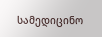სამედიცინო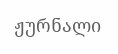ჟურნალი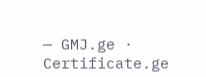— GMJ.ge · Certificate.ge